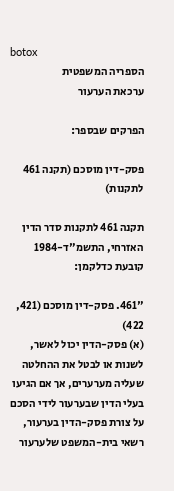botox
הספריה המשפטית
ערכאת הערעור

הפרקים שבספר:

פסק-דין מוסכם (תקנה 461 לתקנות)

תקנה 461 לתקנות סדר הדין האזרחי, התשמ"ד-1984 קובעת כדלקמן:

"461. פסק-דין מוסכם (421, 422)
(א) פסק-הדין יכול לאשר, לשנות או לבטל את ההחלטה שעליה מערערים, אך אם הגיעו בעלי הדין שבערעור לידי הסכם על צורת פסק-הדין בערעור, רשאי בית-המשפט שלערעור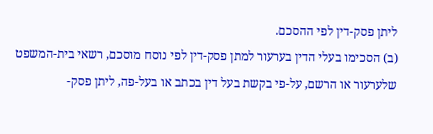ליתן פסק-דין לפי ההסכם.
(ב) הסכימו בעלי הדין בערעור למתן פסק-דין לפי נוסח מוסכם, רשאי בית-המשפט שלערעור או הרשם, על-פי בקשת בעל דין בכתב או בעל-פה, ליתן פסק-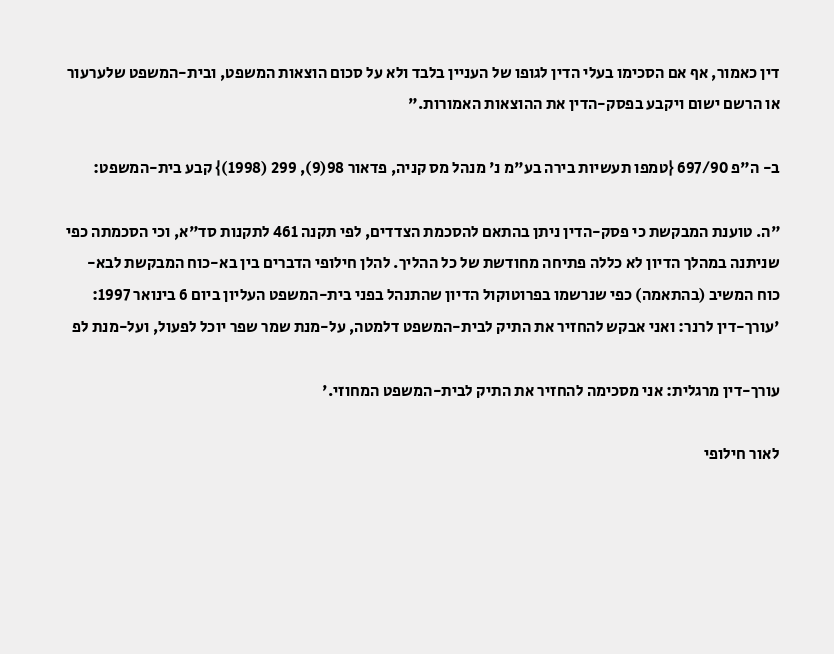דין כאמור, אף אם הסכימו בעלי הדין לגופו של העניין בלבד ולא על סכום הוצאות המשפט, ובית-המשפט שלערעור או הרשם ישום ויקבע בפסק-הדין את ההוצאות האמורות."

ב- ה"פ 697/90 {טמפו תעשיות בירה בע"מ נ' מנהל מס קניה, פדאור 98(9), 299 (1998)} קבע בית-המשפט:

"ה. טוענת המבקשת כי פסק-הדין ניתן בהתאם להסכמת הצדדים, לפי תקנה 461 לתקנות סד"א, וכי הסכמתה כפי שניתנה במהלך הדיון לא כללה פתיחה מחודשת של כל ההליך. להלן חילופי הדברים בין בא-כוח המבקשת לבא-כוח המשיב (בהתאמה) כפי שנרשמו בפרוטוקול הדיון שהתנהל בפני בית-המשפט העליון ביום 6 בינואר 1997:
'עורך-דין לרנר: ואני אבקש להחזיר את התיק לבית-המשפט דלמטה, על-מנת שמר שפר יוכל לפעול, ועל-מנת לפ

עורך-דין מרגלית: אני מסכימה להחזיר את התיק לבית-המשפט המחוזי.'

לאור חילופי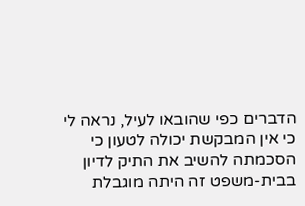הדברים כפי שהובאו לעיל, נראה לי כי אין המבקשת יכולה לטעון כי הסכמתה להשיב את התיק לדיון בבית-משפט זה היתה מוגבלת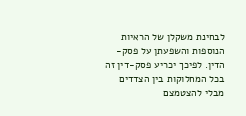לבחינת משקלן של הראיות הנוספות והשפעתן על פסק-הדין. לפיכך יכריע פסק-דין זה בכל המחלוקות בין הצדדים מבלי להצטמצם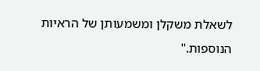לשאלת משקלן ומשמעותן של הראיות הנוספות."